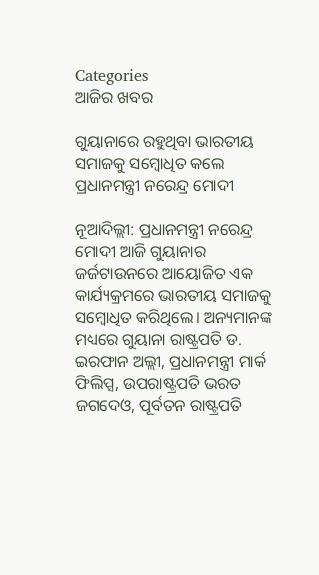Categories
ଆଜିର ଖବର

ଗୁୟାନାରେ ରହୁଥିବା ଭାରତୀୟ ସମାଜକୁ ସମ୍ବୋଧିତ କଲେ ପ୍ରଧାନମନ୍ତ୍ରୀ ନରେନ୍ଦ୍ର ମୋଦୀ

ନୂଆଦିଲ୍ଲୀ: ପ୍ରଧାନମନ୍ତ୍ରୀ ନରେନ୍ଦ୍ର ମୋଦୀ ଆଜି ଗୁୟାନାର ଜର୍ଜଟାଉନରେ ଆୟୋଜିତ ଏକ କାର୍ଯ୍ୟକ୍ରମରେ ଭାରତୀୟ ସମାଜକୁ ସମ୍ବୋଧିତ କରିଥିଲେ। ଅନ୍ୟମାନଙ୍କ ମଧ୍ୟରେ ଗୁୟାନା ରାଷ୍ଟ୍ରପତି ଡ. ଇରଫାନ ଅଲ୍ଲୀ, ପ୍ରଧାନମନ୍ତ୍ରୀ ମାର୍କ ଫିଲିପ୍ସ, ଉପରାଷ୍ଟ୍ରପତି ଭରତ ଜଗଦେଓ, ପୂର୍ବତନ ରାଷ୍ଟ୍ରପତି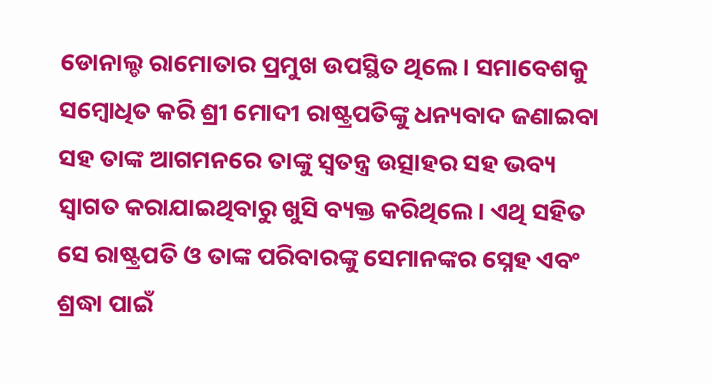ଡୋନାଲ୍ଡ ରାମୋତାର ପ୍ରମୁଖ ଉପସ୍ଥିତ ଥିଲେ। ସମାବେଶକୁ ସମ୍ବୋଧିତ କରି ଶ୍ରୀ ମୋଦୀ ରାଷ୍ଟ୍ରପତିଙ୍କୁ ଧନ୍ୟବାଦ ଜଣାଇବା ସହ ତାଙ୍କ ଆଗମନରେ ତାଙ୍କୁ ସ୍ୱତନ୍ତ୍ର ଉତ୍ସାହର ସହ ଭବ୍ୟ ସ୍ୱାଗତ କରାଯାଇଥିବାରୁ ଖୁସି ବ୍ୟକ୍ତ କରିଥିଲେ। ଏଥି ସହିତ ସେ ରାଷ୍ଟ୍ରପତି ଓ ତାଙ୍କ ପରିବାରଙ୍କୁ ସେମାନଙ୍କର ସ୍ନେହ ଏବଂ ଶ୍ରଦ୍ଧା ପାଇଁ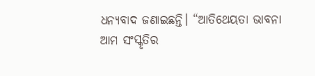ଧନ୍ୟବାଦ ଜଣାଇଛନ୍ତି। “ଆତିଥେୟତା ଭାବନା ଆମ ସଂସ୍କୃତିର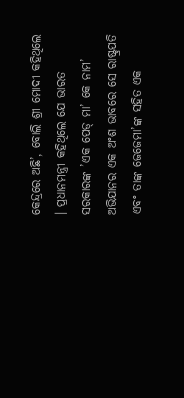କେନ୍ଦ୍ରରେ ଅଛି’, ବୋଲି ଶ୍ରୀ ମୋଦୀ କହିଥିଲେ । ପ୍ରଧାନମନ୍ତ୍ରୀ କହିଥିଲେ ଯେ ଭାରତ ସରକାରଙ୍କ ’ଏକ ପେଡ୍ ମା’ କେ ନାମ’ ଅଭିଯାନର ଏକ ଅଂଶ ଭାବରେ ସେ ରାଷ୍ଟ୍ରପତି ଏବଂ ତାଙ୍କ ଜେଜେମା’ଙ୍କ ସହିତ ଏକ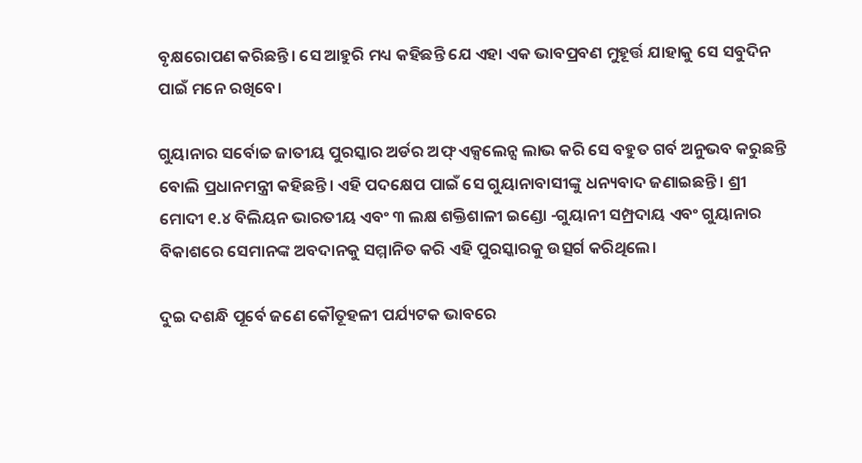ବୃକ୍ଷରୋପଣ କରିଛନ୍ତି। ସେ ଆହୁରି ମଧ୍ୟ କହିଛନ୍ତି ଯେ ଏହା ଏକ ଭାବପ୍ରବଣ ମୁହୂର୍ତ୍ତ ଯାହାକୁ ସେ ସବୁଦିନ ପାଇଁ ମନେ ରଖିବେ।

ଗୁୟାନାର ସର୍ବୋଚ୍ଚ ଜାତୀୟ ପୁରସ୍କାର ଅର୍ଡର ଅଫ୍ ଏକ୍ସଲେନ୍ସ ଲାଭ କରି ସେ ବହୁତ ଗର୍ବ ଅନୁଭବ କରୁଛନ୍ତି ବୋଲି ପ୍ରଧାନମନ୍ତ୍ରୀ କହିଛନ୍ତି। ଏହି ପଦକ୍ଷେପ ପାଇଁ ସେ ଗୁୟାନାବାସୀଙ୍କୁ ଧନ୍ୟବାଦ ଜଣାଇଛନ୍ତି । ଶ୍ରୀ ମୋଦୀ ୧.୪ ବିଲିୟନ ଭାରତୀୟ ଏବଂ ୩ ଲକ୍ଷ ଶକ୍ତିଶାଳୀ ଇଣ୍ଡୋ -ଗୁୟାନୀ ସମ୍ପ୍ରଦାୟ ଏବଂ ଗୁୟାନାର ବିକାଶରେ ସେମାନଙ୍କ ଅବଦାନକୁ ସମ୍ମାନିତ କରି ଏହି ପୁରସ୍କାରକୁ ଉତ୍ସର୍ଗ କରିଥିଲେ।

ଦୁଇ ଦଶନ୍ଧି ପୂର୍ବେ ଜଣେ କୌତୂହଳୀ ପର୍ଯ୍ୟଟକ ଭାବରେ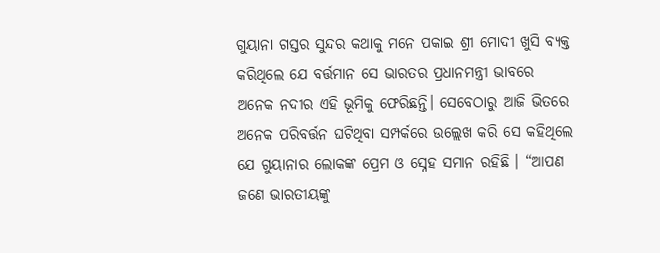ଗୁୟାନା ଗସ୍ତର ସୁନ୍ଦର କଥାକୁ ମନେ ପକାଇ ଶ୍ରୀ ମୋଦୀ ଖୁସି ବ୍ୟକ୍ତ କରିଥିଲେ ଯେ ବର୍ତ୍ତମାନ ସେ ଭାରତର ପ୍ରଧାନମନ୍ତ୍ରୀ ଭାବରେ ଅନେକ ନଦୀର ଏହି ଭୂମିକୁ ଫେରିଛନ୍ତି। ସେବେଠାରୁ ଆଜି ଭିତରେ ଅନେକ ପରିବର୍ତ୍ତନ ଘଟିଥିବା ସମ୍ପର୍କରେ ଉଲ୍ଲେଖ କରି ସେ କହିଥିଲେ ଯେ ଗୁୟାନାର ଲୋକଙ୍କ ପ୍ରେମ ଓ ସ୍ନେହ ସମାନ ରହିଛି । “ଆପଣ ଜଣେ ଭାରତୀୟଙ୍କୁ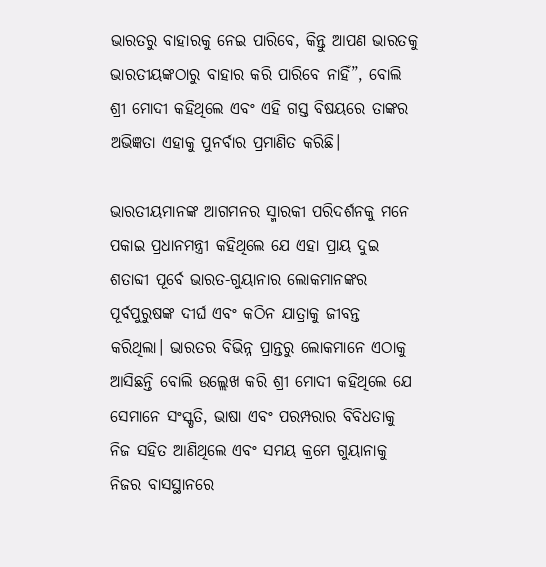ଭାରତରୁ ବାହାରକୁ ନେଇ ପାରିବେ, କିନ୍ତୁ ଆପଣ ଭାରତକୁ ଭାରତୀୟଙ୍କଠାରୁ ବାହାର କରି ପାରିବେ ନାହିଁ”, ବୋଲି ଶ୍ରୀ ମୋଦୀ କହିଥିଲେ ଏବଂ ଏହି ଗସ୍ତ ବିଷୟରେ ତାଙ୍କର ଅଭିଜ୍ଞତା ଏହାକୁ ପୁନର୍ବାର ପ୍ରମାଣିତ କରିଛି।

ଭାରତୀୟମାନଙ୍କ ଆଗମନର ସ୍ମାରକୀ ପରିଦର୍ଶନକୁ ମନେ ପକାଇ ପ୍ରଧାନମନ୍ତ୍ରୀ କହିଥିଲେ ଯେ ଏହା ପ୍ରାୟ ଦୁଇ ଶତାବ୍ଦୀ ପୂର୍ବେ ଭାରତ-ଗୁୟାନାର ଲୋକମାନଙ୍କର ପୂର୍ବପୁରୁଷଙ୍କ ଦୀର୍ଘ ଏବଂ କଠିନ ଯାତ୍ରାକୁ ଜୀବନ୍ତ କରିଥିଲା। ଭାରତର ବିଭିନ୍ନ ପ୍ରାନ୍ତରୁ ଲୋକମାନେ ଏଠାକୁ ଆସିଛନ୍ତି ବୋଲି ଉଲ୍ଲେଖ କରି ଶ୍ରୀ ମୋଦୀ କହିଥିଲେ ଯେ ସେମାନେ ସଂସ୍କୃତି, ଭାଷା ଏବଂ ପରମ୍ପରାର ବିବିଧତାକୁ ନିଜ ସହିତ ଆଣିଥିଲେ ଏବଂ ସମୟ କ୍ରମେ ଗୁୟାନାକୁ ନିଜର ବାସସ୍ଥାନରେ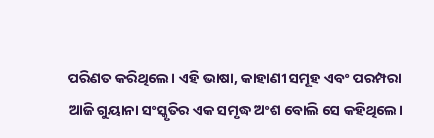ପରିଣତ କରିଥିଲେ। ଏହି ଭାଷା, କାହାଣୀ ସମୂହ ଏବଂ ପରମ୍ପରା ଆଜି ଗୁୟାନା ସଂସ୍କୃତିର ଏକ ସମୃଦ୍ଧ ଅଂଶ ବୋଲି ସେ କହିଥିଲେ।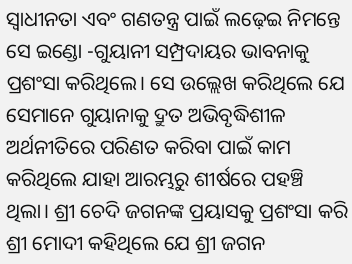ସ୍ୱାଧୀନତା ଏବଂ ଗଣତନ୍ତ୍ର ପାଇଁ ଲଢ଼େଇ ନିମନ୍ତେ ସେ ଇଣ୍ଡୋ -ଗୁୟାନୀ ସମ୍ପ୍ରଦାୟର ଭାବନାକୁ ପ୍ରଶଂସା କରିଥିଲେ। ସେ ଉଲ୍ଲେଖ କରିଥିଲେ ଯେ ସେମାନେ ଗୁୟାନାକୁ ଦ୍ରୁତ ଅଭିବୃଦ୍ଧିଶୀଳ ଅର୍ଥନୀତିରେ ପରିଣତ କରିବା ପାଇଁ କାମ କରିଥିଲେ ଯାହା ଆରମ୍ଭରୁ ଶୀର୍ଷରେ ପହଞ୍ଚି ଥିଲା। ଶ୍ରୀ ଚେଦି ଜଗନଙ୍କ ପ୍ରୟାସକୁ ପ୍ରଶଂସା କରି ଶ୍ରୀ ମୋଦୀ କହିଥିଲେ ଯେ ଶ୍ରୀ ଜଗନ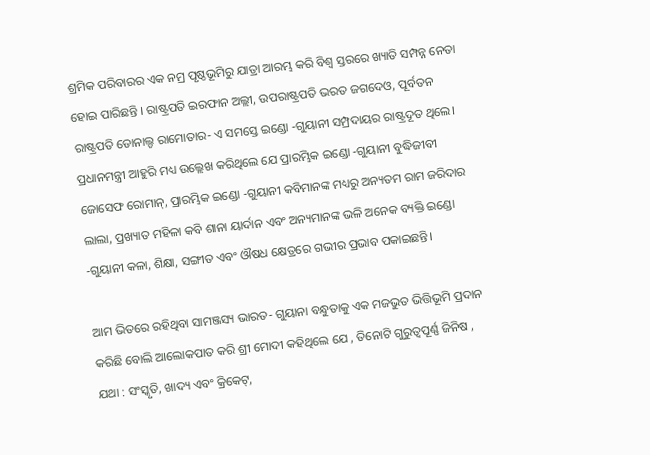ଶ୍ରମିକ ପରିବାରର ଏକ ନମ୍ର ପୃଷ୍ଠଭୂମିରୁ ଯାତ୍ରା ଆରମ୍ଭ କରି ବିଶ୍ୱ ସ୍ତରରେ ଖ୍ୟାତି ସମ୍ପନ୍ନ ନେତା ହୋଇ ପାରିଛନ୍ତି । ରାଷ୍ଟ୍ରପତି ଇରଫାନ ଅଲ୍ଲୀ, ଉପରାଷ୍ଟ୍ରପତି ଭରତ ଜଗଦେଓ, ପୂର୍ବତନ ରାଷ୍ଟ୍ରପତି ଡୋନାଲ୍ଡ ରାମୋତାର- ଏ ସମସ୍ତେ ଇଣ୍ଡୋ -ଗୁୟାନୀ ସମ୍ପ୍ରଦାୟର ରାଷ୍ଟ୍ରଦୂତ ଥିଲେ। ପ୍ରଧାନମନ୍ତ୍ରୀ ଆହୁରି ମଧ୍ୟ ଉଲ୍ଲେଖ କରିଥିଲେ ଯେ ପ୍ରାରମ୍ଭିକ ଇଣ୍ଡୋ -ଗୁୟାନୀ ବୁଦ୍ଧିଜୀବୀ ଜୋସେଫ ରୋମାନ୍‌, ପ୍ରାରମ୍ଭିକ ଇଣ୍ଡୋ -ଗୁୟାନୀ କବିମାନଙ୍କ ମଧ୍ୟରୁ ଅନ୍ୟତମ ରାମ ଜରିଦାର ଲାଲା, ପ୍ରଖ୍ୟାତ ମହିଳା କବି ଶାନା ୟାର୍ଦାନ ଏବଂ ଅନ୍ୟମାନଙ୍କ ଭଳି ଅନେକ ବ୍ୟକ୍ତି ଇଣ୍ଡୋ -ଗୁୟାନୀ କଳା, ଶିକ୍ଷା, ସଙ୍ଗୀତ ଏବଂ ଔଷଧ କ୍ଷେତ୍ରରେ ଗଭୀର ପ୍ରଭାବ ପକାଇଛନ୍ତି।

ଆମ ଭିତରେ ରହିଥିବା ସାମଞ୍ଜସ୍ୟ ଭାରତ- ଗୁୟାନା ବନ୍ଧୁତାକୁ ଏକ ମଜଭୁତ ଭିତ୍ତିଭୂମି ପ୍ରଦାନ କରିଛି ବୋଲି ଆଲୋକପାତ କରି ଶ୍ରୀ ମୋଦୀ କହିଥିଲେ ଯେ , ତିନୋଟି ଗୁରୁତ୍ୱପୂର୍ଣ୍ଣ ଜିନିଷ , ଯଥା : ସଂସ୍କୃତି, ଖାଦ୍ୟ ଏବଂ କ୍ରିକେଟ୍,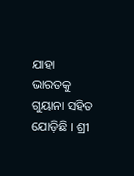ଯାହା ଭାରତକୁ ଗୁୟାନା ସହିତ ଯୋଡ଼ିଛି । ଶ୍ରୀ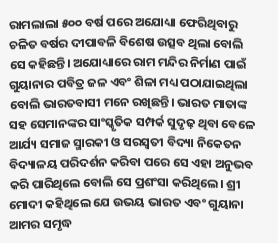ରାମଲାଲା ୫୦୦ ବର୍ଷ ପରେ ଅଯୋଧ୍ୟା ଫେରିଥିବାରୁ ଚଳିତ ବର୍ଷର ଦୀପାବଳି ବିଶେଷ ଉତ୍ସବ ଥିଲା ବୋଲି ସେ କହିଛନ୍ତି। ଅଯୋଧ୍ୟାରେ ରାମ ମନ୍ଦିର ନିର୍ମାଣ ପାଇଁ ଗୁୟାନାର ପବିତ୍ର ଜଳ ଏବଂ ଶିଳା ମଧ୍ୟ ପଠାଯାଇଥିଲା ବୋଲି ଭାରତବାସୀ ମନେ ରଖିଛନ୍ତି। ଭାରତ ମାତାଙ୍କ ସହ ସେମାନଙ୍କର ସାଂସ୍କୃତିକ ସମ୍ପର୍କ ସୁଦୃଢ଼ ଥିବା ବେଳେ ଆର୍ଯ୍ୟ ସମାଜ ସ୍ମାରକୀ ଓ ସରସ୍ୱତୀ ବିଦ୍ୟା ନିକେତନ ବିଦ୍ୟାଳୟ ପରିଦର୍ଶନ କରିବା ପରେ ସେ ଏହା ଅନୁଭବ କରି ପାରିଥିଲେ ବୋଲି ସେ ପ୍ରଶଂସା କରିଥିଲେ। ଶ୍ରୀ ମୋଦୀ କହିଥିଲେ ଯେ ଉଭୟ ଭାରତ ଏବଂ ଗୁୟାନା ଆମର ସମୃଦ୍ଧ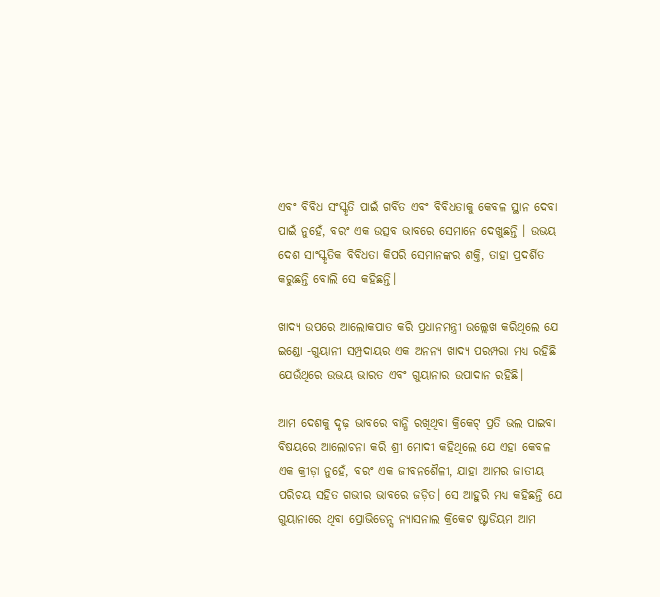ଏବଂ ବିବିଧ ସଂସ୍କୃତି ପାଇଁ ଗର୍ବିତ ଏବଂ ବିବିଧତାକୁ କେବଳ ସ୍ଥାନ ଦେବା ପାଇଁ ନୁହେଁ, ବରଂ ଏକ ଉତ୍ସବ ଭାବରେ ସେମାନେ ଦେଖୁଛନ୍ତି । ଉଭୟ ଦେଶ ସାଂସ୍କୃତିକ ବିବିଧତା କିପରି ସେମାନଙ୍କର ଶକ୍ତି, ତାହା ପ୍ରଦର୍ଶିତ କରୁଛନ୍ତି ବୋଲି ସେ କହିଛନ୍ତି।

ଖାଦ୍ୟ ଉପରେ ଆଲୋକପାତ କରି ପ୍ରଧାନମନ୍ତ୍ରୀ ଉଲ୍ଲେଖ କରିଥିଲେ ଯେ ଇଣ୍ଡୋ -ଗୁୟାନୀ ସମ୍ପ୍ରଦାୟର ଏକ ଅନନ୍ୟ ଖାଦ୍ୟ ପରମ୍ପରା ମଧ୍ୟ ରହିଛି ଯେଉଁଥିରେ ଉଭୟ ଭାରତ ଏବଂ ଗୁୟାନାର ଉପାଦାନ ରହିଛି।

ଆମ ଦେଶକୁ ଦୃଢ଼ ଭାବରେ ବାନ୍ଧି ରଖିଥିବା କ୍ରିକେଟ୍ ପ୍ରତି ଭଲ ପାଇବା ବିଷୟରେ ଆଲୋଚନା କରି ଶ୍ରୀ ମୋଦୀ କହିଥିଲେ ଯେ ଏହା କେବଳ ଏକ କ୍ରୀଡ଼ା ନୁହେଁ, ବରଂ ଏକ ଜୀବନଶୈଳୀ, ଯାହା ଆମର ଜାତୀୟ ପରିଚୟ ସହିତ ଗଭୀର ଭାବରେ ଜଡ଼ିତ। ସେ ଆହୁରି ମଧ୍ୟ କହିଛନ୍ତି ଯେ ଗୁୟାନାରେ ଥିବା ପ୍ରୋଭିଡେନ୍ସ ନ୍ୟାସନାଲ କ୍ରିକେଟ ଷ୍ଟାଡିୟମ ଆମ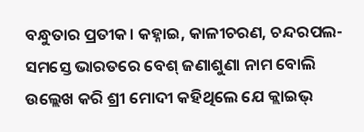ବନ୍ଧୁତାର ପ୍ରତୀକ। କହ୍ନାଇ, କାଳୀଚରଣ, ଚନ୍ଦରପଲ- ସମସ୍ତେ ଭାରତରେ ବେଶ୍ ଜଣାଶୁଣା ନାମ ବୋଲି ଉଲ୍ଲେଖ କରି ଶ୍ରୀ ମୋଦୀ କହିଥିଲେ ଯେ କ୍ଲାଇଭ୍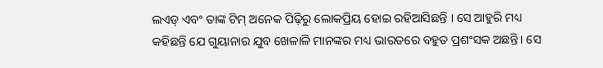ଲଏଡ୍ ଏବଂ ତାଙ୍କ ଟିମ୍ ଅନେକ ପିଢ଼ିରୁ ଲୋକପ୍ରିୟ ହୋଇ ରହିଆସିଛନ୍ତି । ସେ ଆହୁରି ମଧ୍ୟ କହିଛନ୍ତି ଯେ ଗୁୟାନାର ଯୁବ ଖେଳାଳି ମାନଙ୍କର ମଧ୍ୟ ଭାରତରେ ବହୁତ ପ୍ରଶଂସକ ଅଛନ୍ତି। ସେ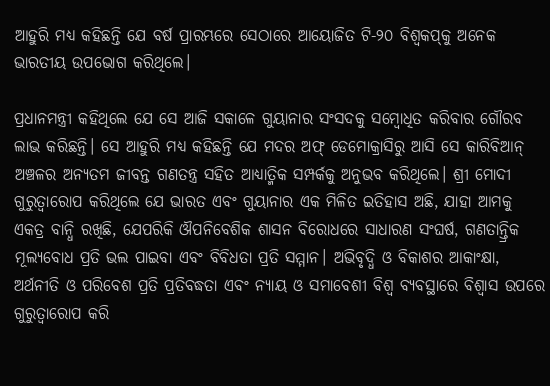ଆହୁରି ମଧ୍ୟ କହିଛନ୍ତି ଯେ ବର୍ଷ ପ୍ରାରମ୍ଭରେ ସେଠାରେ ଆୟୋଜିତ ଟି-୨୦ ବିଶ୍ୱକପ୍‌କୁ ଅନେକ ଭାରତୀୟ ଉପଭୋଗ କରିଥିଲେ।

ପ୍ରଧାନମନ୍ତ୍ରୀ କହିଥିଲେ ଯେ ସେ ଆଜି ସକାଳେ ଗୁୟାନାର ସଂସଦକୁ ସମ୍ବୋଧିତ କରିବାର ଗୌରବ ଲାଭ କରିଛନ୍ତି। ସେ ଆହୁରି ମଧ୍ୟ କହିଛନ୍ତି ଯେ ମଦର ଅଫ୍ ଡେମୋକ୍ରାସିରୁ ଆସି ସେ କାରିବିଆନ୍ ଅଞ୍ଚଳର ଅନ୍ୟତମ ଜୀବନ୍ତ ଗଣତନ୍ତ୍ର ସହିତ ଆଧ୍ୟାତ୍ମିକ ସମ୍ପର୍କକୁ ଅନୁଭବ କରିଥିଲେ। ଶ୍ରୀ ମୋଦୀ ଗୁରୁତ୍ୱାରୋପ କରିଥିଲେ ଯେ ଭାରତ ଏବଂ ଗୁୟାନାର ଏକ ମିଳିତ ଇତିହାସ ଅଛି, ଯାହା ଆମକୁ ଏକତ୍ର ବାନ୍ଧି ରଖିଛି, ଯେପରିକି ଔପନିବେଶିକ ଶାସନ ବିରୋଧରେ ସାଧାରଣ ସଂଘର୍ଷ, ଗଣତାନ୍ତ୍ରିକ ମୂଲ୍ୟବୋଧ ପ୍ରତି ଭଲ ପାଇବା ଏବଂ ବିବିଧତା ପ୍ରତି ସମ୍ମାନ। ଅଭିବୃଦ୍ଧି ଓ ବିକାଶର ଆକାଂକ୍ଷା, ଅର୍ଥନୀତି ଓ ପରିବେଶ ପ୍ରତି ପ୍ରତିବଦ୍ଧତା ଏବଂ ନ୍ୟାୟ ଓ ସମାବେଶୀ ବିଶ୍ୱ ବ୍ୟବସ୍ଥାରେ ବିଶ୍ୱାସ ଉପରେ ଗୁରୁତ୍ୱାରୋପ କରି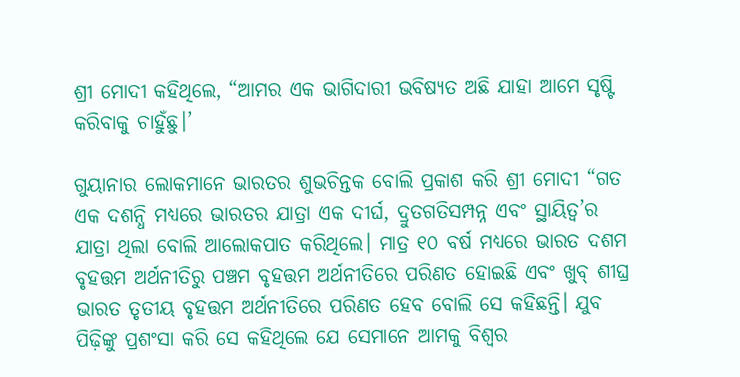ଶ୍ରୀ ମୋଦୀ କହିଥିଲେ, “ଆମର ଏକ ଭାଗିଦାରୀ ଭବିଷ୍ୟତ ଅଛି ଯାହା ଆମେ ସୃଷ୍ଟି କରିବାକୁ ଚାହୁଁଛୁ।’

ଗୁୟାନାର ଲୋକମାନେ ଭାରତର ଶୁଭଚିନ୍ତକ ବୋଲି ପ୍ରକାଶ କରି ଶ୍ରୀ ମୋଦୀ “ଗତ ଏକ ଦଶନ୍ଧି ମଧ୍ୟରେ ଭାରତର ଯାତ୍ରା ଏକ ଦୀର୍ଘ, ଦ୍ରୁତଗତିସମ୍ପନ୍ନ ଏବଂ ସ୍ଥାୟିତ୍ୱ’ର ଯାତ୍ରା ଥିଲା ବୋଲି ଆଲୋକପାତ କରିଥିଲେ। ମାତ୍ର ୧୦ ବର୍ଷ ମଧ୍ୟରେ ଭାରତ ଦଶମ ବୃହତ୍ତମ ଅର୍ଥନୀତିରୁ ପଞ୍ଚମ ବୃହତ୍ତମ ଅର୍ଥନୀତିରେ ପରିଣତ ହୋଇଛି ଏବଂ ଖୁବ୍ ଶୀଘ୍ର ଭାରତ ତୃତୀୟ ବୃହତ୍ତମ ଅର୍ଥନୀତିରେ ପରିଣତ ହେବ ବୋଲି ସେ କହିଛନ୍ତି। ଯୁବ ପିଢ଼ିଙ୍କୁ ପ୍ରଶଂସା କରି ସେ କହିଥିଲେ ଯେ ସେମାନେ ଆମକୁ ବିଶ୍ୱର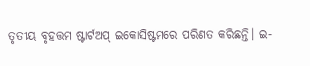ତୃତୀୟ ବୃହତ୍ତମ ଷ୍ଟାର୍ଟଅପ୍ ଇକୋସିଷ୍ଟମରେ ପରିଣତ କରିଛନ୍ତି। ଇ-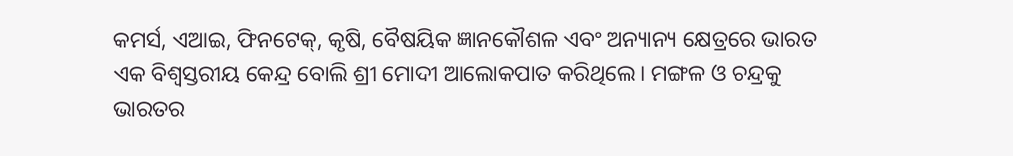କମର୍ସ, ଏଆଇ, ଫିନଟେକ୍‌, କୃଷି, ବୈଷୟିକ ଜ୍ଞାନକୌଶଳ ଏବଂ ଅନ୍ୟାନ୍ୟ କ୍ଷେତ୍ରରେ ଭାରତ ଏକ ବିଶ୍ୱସ୍ତରୀୟ କେନ୍ଦ୍ର ବୋଲି ଶ୍ରୀ ମୋଦୀ ଆଲୋକପାତ କରିଥିଲେ। ମଙ୍ଗଳ ଓ ଚନ୍ଦ୍ରକୁ ଭାରତର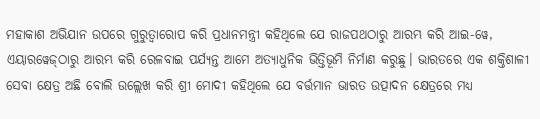ମହାକାଶ ଅଭିଯାନ ଉପରେ ଗୁରୁତ୍ୱାରୋପ କରି ପ୍ରଧାନମନ୍ତ୍ରୀ କହିଥିଲେ ଯେ ରାଜପଥଠାରୁ ଆରମ୍ଭ କରି ଆଇ-ୱେ, ଏୟାରୱେଜ୍‌ଠାରୁ ଆରମ୍ଭ କରି ରେଳବାଇ ପର୍ଯ୍ୟନ୍ତ ଆମେ ଅତ୍ୟାଧୁନିକ ଭିତ୍ତିଭୂମି ନିର୍ମାଣ କରୁଛୁ। ଭାରତରେ ଏକ ଶକ୍ତିଶାଳୀ ସେବା କ୍ଷେତ୍ର ଅଛି ବୋଲି ଉଲ୍ଲେଖ କରି ଶ୍ରୀ ମୋଦୀ କହିଥିଲେ ଯେ ବର୍ତ୍ତମାନ ଭାରତ ଉତ୍ପାଦନ କ୍ଷେତ୍ରରେ ମଧ୍ୟ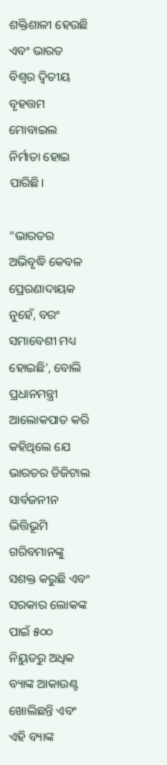ଶକ୍ତିଶାଳୀ ହେଉଛି ଏବଂ ଭାରତ ବିଶ୍ୱର ଦ୍ୱିତୀୟ ବୃହତ୍ତମ ମୋବାଇଲ ନିର୍ମାତା ହୋଇ ପାରିଛି।

“ଭାରତର ଅଭିବୃଦ୍ଧି କେବଳ ପ୍ରେରଣାଦାୟକ ନୁହେଁ, ବରଂ ସମାବେଶୀ ମଧ୍ୟ ହୋଇଛି’, ବୋଲି ପ୍ରଧାନମନ୍ତ୍ରୀ ଆଲୋକପାତ କରି କହିଥିଲେ ଯେ ଭାରତର ଡିଜିଟାଲ ସାର୍ବଜନୀନ ଭିତ୍ତିଭୂମି ଗରିବମାନଙ୍କୁ ସଶକ୍ତ କରୁଛି ଏବଂ ସରକାର ଲୋକଙ୍କ ପାଇଁ ୫୦୦ ନିୟୁତରୁ ଅଧିକ ବ୍ୟାଙ୍କ ଆକାଉଣ୍ଟ ଖୋଲିଛନ୍ତି ଏବଂ ଏହି ବ୍ୟାଙ୍କ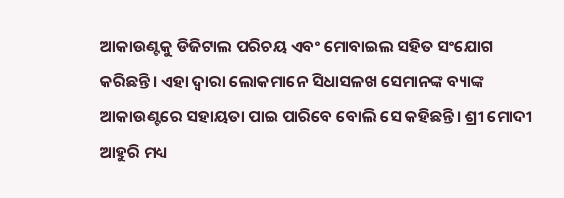ଆକାଉଣ୍ଟକୁ ଡିଜିଟାଲ ପରିଚୟ ଏବଂ ମୋବାଇଲ ସହିତ ସଂଯୋଗ କରିଛନ୍ତି। ଏହା ଦ୍ୱାରା ଲୋକମାନେ ସିଧାସଳଖ ସେମାନଙ୍କ ବ୍ୟାଙ୍କ ଆକାଉଣ୍ଟରେ ସହାୟତା ପାଇ ପାରିବେ ବୋଲି ସେ କହିଛନ୍ତି। ଶ୍ରୀ ମୋଦୀ ଆହୁରି ମଧ୍ୟ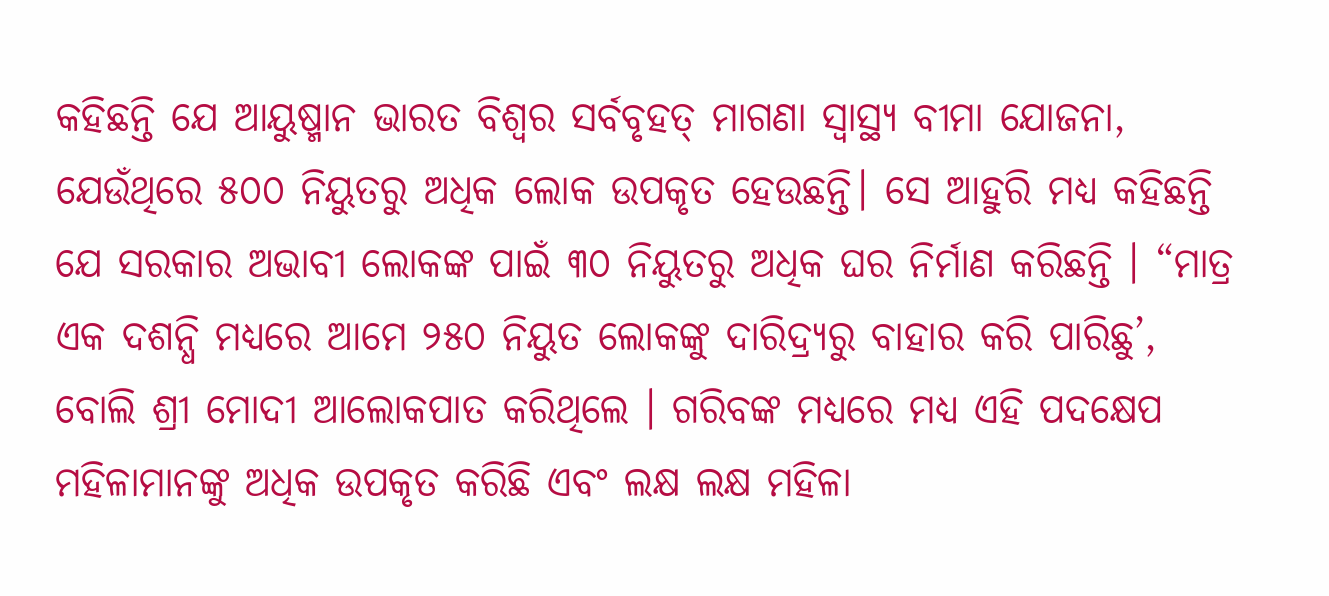କହିଛନ୍ତି ଯେ ଆୟୁଷ୍ମାନ ଭାରତ ବିଶ୍ୱର ସର୍ବବୃହତ୍ ମାଗଣା ସ୍ୱାସ୍ଥ୍ୟ ବୀମା ଯୋଜନା, ଯେଉଁଥିରେ ୫୦୦ ନିୟୁତରୁ ଅଧିକ ଲୋକ ଉପକୃତ ହେଉଛନ୍ତି। ସେ ଆହୁରି ମଧ୍ୟ କହିଛନ୍ତି ଯେ ସରକାର ଅଭାବୀ ଲୋକଙ୍କ ପାଇଁ ୩୦ ନିୟୁତରୁ ଅଧିକ ଘର ନିର୍ମାଣ କରିଛନ୍ତି । “ମାତ୍ର ଏକ ଦଶନ୍ଧି ମଧ୍ୟରେ ଆମେ ୨୫୦ ନିୟୁତ ଲୋକଙ୍କୁ ଦାରିଦ୍ର‌୍ୟରୁ ବାହାର କରି ପାରିଛୁ’, ବୋଲି ଶ୍ରୀ ମୋଦୀ ଆଲୋକପାତ କରିଥିଲେ । ଗରିବଙ୍କ ମଧ୍ୟରେ ମଧ୍ୟ ଏହି ପଦକ୍ଷେପ ମହିଳାମାନଙ୍କୁ ଅଧିକ ଉପକୃତ କରିଛି ଏବଂ ଲକ୍ଷ ଲକ୍ଷ ମହିଳା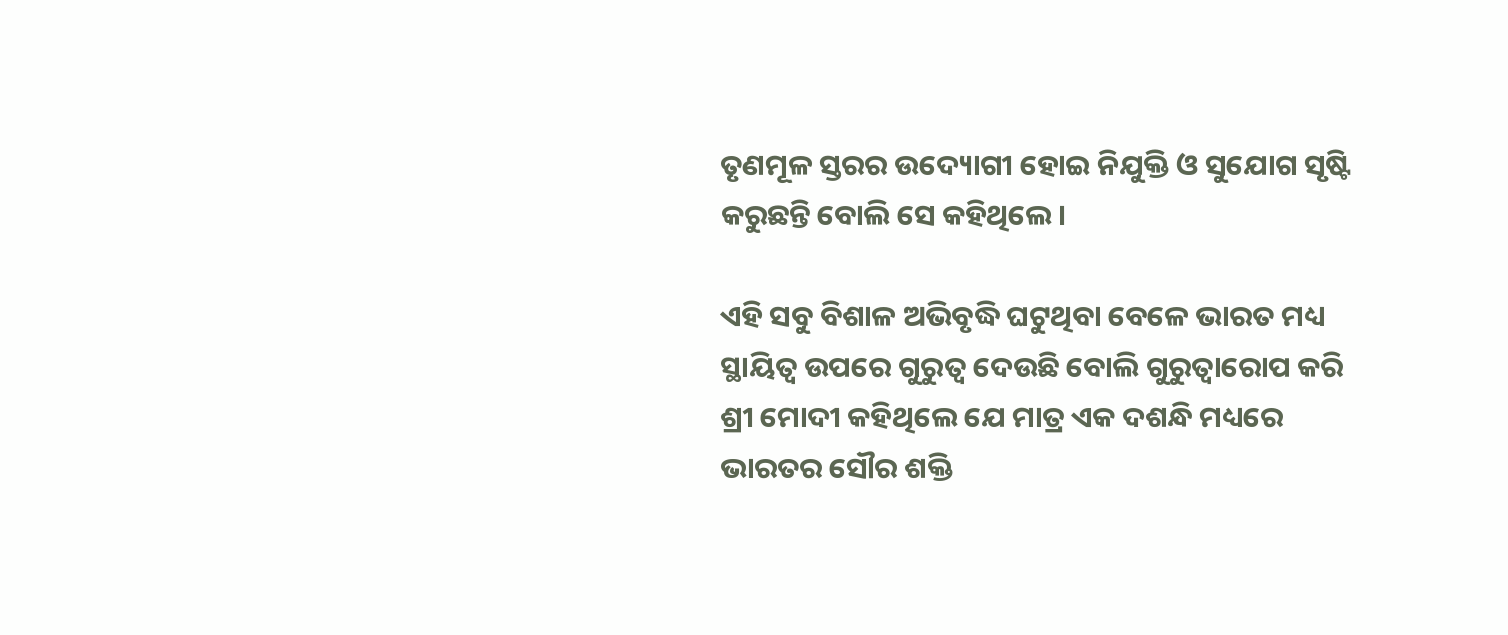ତୃଣମୂଳ ସ୍ତରର ଉଦ୍ୟୋଗୀ ହୋଇ ନିଯୁକ୍ତି ଓ ସୁଯୋଗ ସୃଷ୍ଟି କରୁଛନ୍ତି ବୋଲି ସେ କହିଥିଲେ।

ଏହି ସବୁ ବିଶାଳ ଅଭିବୃଦ୍ଧି ଘଟୁଥିବା ବେଳେ ଭାରତ ମଧ୍ୟ ସ୍ଥାୟିତ୍ୱ ଉପରେ ଗୁରୁତ୍ୱ ଦେଉଛି ବୋଲି ଗୁରୁତ୍ୱାରୋପ କରି ଶ୍ରୀ ମୋଦୀ କହିଥିଲେ ଯେ ମାତ୍ର ଏକ ଦଶନ୍ଧି ମଧ୍ୟରେ ଭାରତର ସୌର ଶକ୍ତି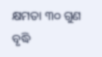କ୍ଷମତା ୩୦ ଗୁଣ ବୃଦ୍ଧି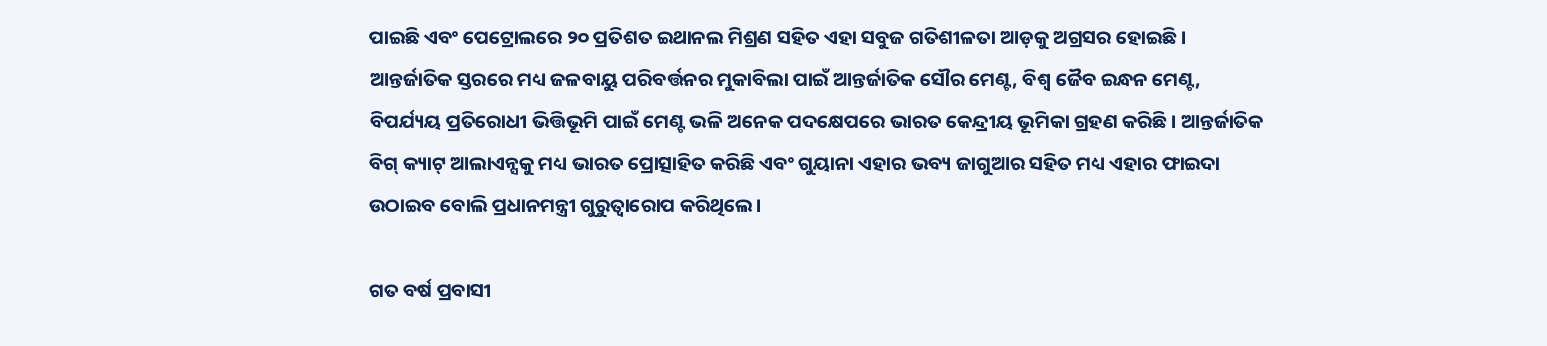ପାଇଛି ଏବଂ ପେଟ୍ରୋଲରେ ୨୦ ପ୍ରତିଶତ ଇଥାନଲ ମିଶ୍ରଣ ସହିତ ଏହା ସବୁଜ ଗତିଶୀଳତା ଆଡ଼କୁ ଅଗ୍ରସର ହୋଇଛି। ଆନ୍ତର୍ଜାତିକ ସ୍ତରରେ ମଧ୍ୟ ଜଳବାୟୁ ପରିବର୍ତ୍ତନର ମୁକାବିଲା ପାଇଁ ଆନ୍ତର୍ଜାତିକ ସୌର ମେଣ୍ଟ, ବିଶ୍ୱ ଜୈବ ଇନ୍ଧନ ମେଣ୍ଟ, ବିପର୍ଯ୍ୟୟ ପ୍ରତିରୋଧୀ ଭିତ୍ତିଭୂମି ପାଇଁ ମେଣ୍ଟ ଭଳି ଅନେକ ପଦକ୍ଷେପରେ ଭାରତ କେନ୍ଦ୍ରୀୟ ଭୂମିକା ଗ୍ରହଣ କରିଛି। ଆନ୍ତର୍ଜାତିକ ବିଗ୍ କ୍ୟାଟ୍ ଆଲାଏନ୍ସକୁ ମଧ୍ୟ ଭାରତ ପ୍ରୋତ୍ସାହିତ କରିଛି ଏବଂ ଗୁୟାନା ଏହାର ଭବ୍ୟ ଜାଗୁଆର ସହିତ ମଧ୍ୟ ଏହାର ଫାଇଦା ଉଠାଇବ ବୋଲି ପ୍ରଧାନମନ୍ତ୍ରୀ ଗୁରୁତ୍ୱାରୋପ କରିଥିଲେ।

ଗତ ବର୍ଷ ପ୍ରବାସୀ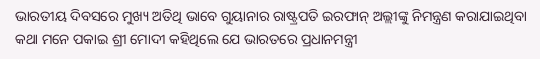ଭାରତୀୟ ଦିବସରେ ମୁଖ୍ୟ ଅତିଥି ଭାବେ ଗୁୟାନାର ରାଷ୍ଟ୍ରପତି ଇରଫାନ୍ ଅଲ୍ଲୀଙ୍କୁ ନିମନ୍ତ୍ରଣ କରାଯାଇଥିବା କଥା ମନେ ପକାଇ ଶ୍ରୀ ମୋଦୀ କହିଥିଲେ ଯେ ଭାରତରେ ପ୍ରଧାନମନ୍ତ୍ରୀ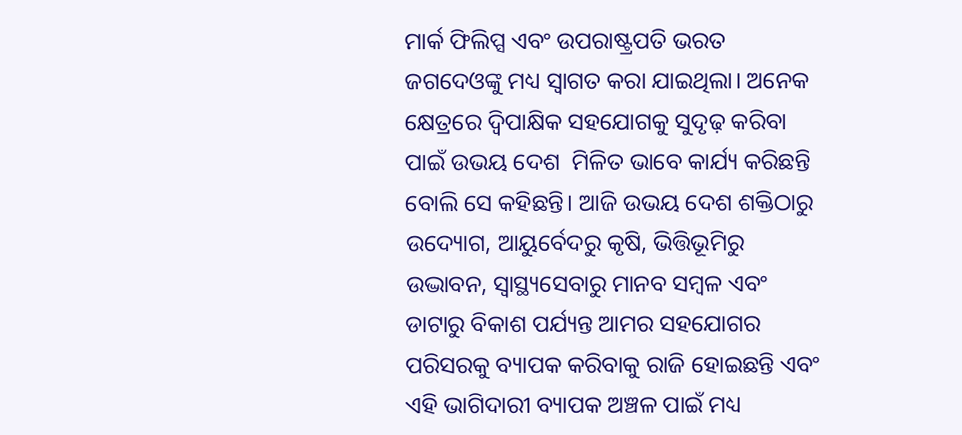ମାର୍କ ଫିଲିପ୍ସ ଏବଂ ଉପରାଷ୍ଟ୍ରପତି ଭରତ ଜଗଦେଓଙ୍କୁ ମଧ୍ୟ ସ୍ୱାଗତ କରା ଯାଇଥିଲା। ଅନେକ କ୍ଷେତ୍ରରେ ଦ୍ୱିପାକ୍ଷିକ ସହଯୋଗକୁ ସୁଦୃଢ଼ କରିବା ପାଇଁ ଉଭୟ ଦେଶ  ମିଳିତ ଭାବେ କାର୍ଯ୍ୟ କରିଛନ୍ତି ବୋଲି ସେ କହିଛନ୍ତି। ଆଜି ଉଭୟ ଦେଶ ଶକ୍ତିଠାରୁ ଉଦ୍ୟୋଗ, ଆୟୁର୍ବେଦରୁ କୃଷି, ଭିତ୍ତିଭୂମିରୁ ଉଦ୍ଭାବନ, ସ୍ୱାସ୍ଥ୍ୟସେବାରୁ ମାନବ ସମ୍ବଳ ଏବଂ ଡାଟାରୁ ବିକାଶ ପର୍ଯ୍ୟନ୍ତ ଆମର ସହଯୋଗର ପରିସରକୁ ବ୍ୟାପକ କରିବାକୁ ରାଜି ହୋଇଛନ୍ତି ଏବଂ ଏହି ଭାଗିଦାରୀ ବ୍ୟାପକ ଅଞ୍ଚଳ ପାଇଁ ମଧ୍ୟ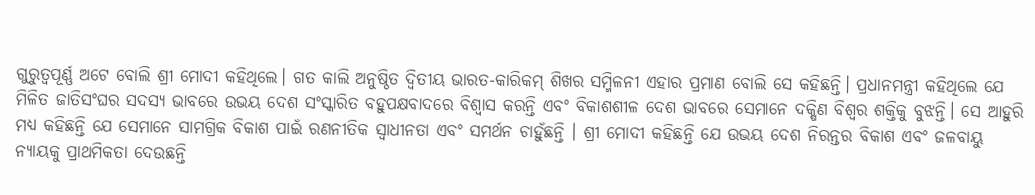ଗୁରୁତ୍ୱପୂର୍ଣ୍ଣ ଅଟେ ବୋଲି ଶ୍ରୀ ମୋଦୀ କହିଥିଲେ। ଗତ କାଲି ଅନୁଷ୍ଠିତ ଦ୍ୱିତୀୟ ଭାରତ-କାରିକମ୍ ଶିଖର ସମ୍ମିଳନୀ ଏହାର ପ୍ରମାଣ ବୋଲି ସେ କହିଛନ୍ତି। ପ୍ରଧାନମନ୍ତ୍ରୀ କହିଥିଲେ ଯେ ମିଳିତ ଜାତିସଂଘର ସଦସ୍ୟ ଭାବରେ ଉଭୟ ଦେଶ ସଂସ୍କାରିତ ବହୁପକ୍ଷବାଦରେ ବିଶ୍ୱାସ କରନ୍ତି ଏବଂ ବିକାଶଶୀଳ ଦେଶ ଭାବରେ ସେମାନେ ଦକ୍ଷିଣ ବିଶ୍ୱର ଶକ୍ତିକୁ ବୁଝନ୍ତି। ସେ ଆହୁରି ମଧ୍ୟ କହିଛନ୍ତି ଯେ ସେମାନେ ସାମଗ୍ରିକ ବିକାଶ ପାଇଁ ରଣନୀତିକ ସ୍ୱାଧୀନତା ଏବଂ ସମର୍ଥନ ଚାହୁଁଛନ୍ତି । ଶ୍ରୀ ମୋଦୀ କହିଛନ୍ତି ଯେ ଉଭୟ ଦେଶ ନିରନ୍ତର ବିକାଶ ଏବଂ ଜଳବାୟୁ ନ୍ୟାୟକୁ ପ୍ରାଥମିକତା ଦେଉଛନ୍ତି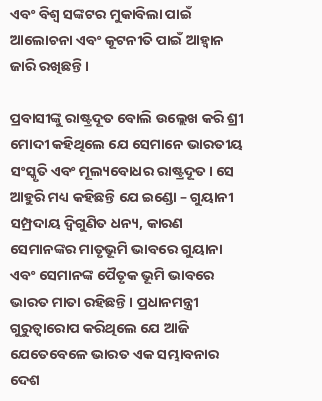ଏବଂ ବିଶ୍ୱ ସଙ୍କଟର ମୁକାବିଲା ପାଇଁ ଆଲୋଚନା ଏବଂ କୂଟନୀତି ପାଇଁ ଆହ୍ୱାନ ଜାରି ରଖିଛନ୍ତି।

ପ୍ରବାସୀଙ୍କୁ ରାଷ୍ଟ୍ରଦୂତ ବୋଲି ଉଲ୍ଲେଖ କରି ଶ୍ରୀ ମୋଦୀ କହିଥିଲେ ଯେ ସେମାନେ ଭାରତୀୟ ସଂସ୍କୃତି ଏବଂ ମୂଲ୍ୟବୋଧର ରାଷ୍ଟ୍ରଦୂତ। ସେ ଆହୁରି ମଧ୍ୟ କହିଛନ୍ତି ଯେ ଇଣ୍ଡୋ – ଗୁୟାନୀ ସମ୍ପ୍ରଦାୟ ଦ୍ୱିଗୁଣିତ ଧନ୍ୟ, କାରଣ ସେମାନଙ୍କର ମାତୃଭୂମି ଭାବରେ ଗୁୟାନା ଏବଂ ସେମାନଙ୍କ ପୈତୃକ ଭୂମି ଭାବରେ ଭାରତ ମାତା ରହିଛନ୍ତି। ପ୍ରଧାନମନ୍ତ୍ରୀ ଗୁରୁତ୍ୱାରୋପ କରିଥିଲେ ଯେ ଆଜି ଯେତେବେଳେ ଭାରତ ଏକ ସମ୍ଭାବନାର ଦେଶ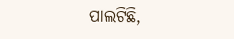ପାଲଟିଛି,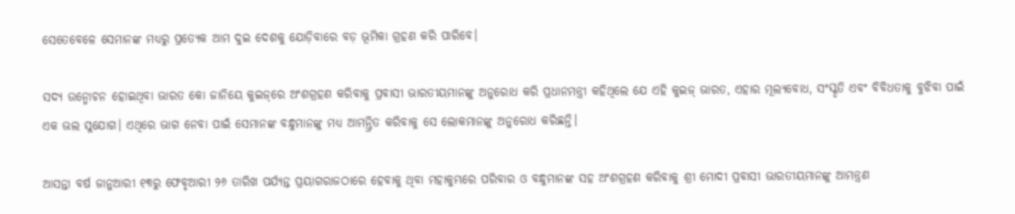ସେତେବେଳେ ସେମାନଙ୍କ ମଧ୍ୟରୁ ପ୍ରତ୍ୟେକ ଆମ ଦୁଇ ଦେଶକୁ ଯୋଡ଼ିବାରେ ବଡ଼ ଭୂମିକା ଗ୍ରହଣ କରି ପାରିବେ।

ସଦ୍ୟ ଉନ୍ମୋଚନ ହୋଇଥିବା ଭାରତ କୋ ଜାନିୟେ କୁଇଜ୍‌ରେ ଅଂଶଗ୍ରହଣ କରିବାକୁ ପ୍ରବାସୀ ଭାରତୀୟମାନଙ୍କୁ ଅନୁରୋଧ କରି ପ୍ରଧାନମନ୍ତ୍ରୀ କହିଥିଲେ ଯେ ଏହି କୁଇଜ୍ ଭାରତ, ଏହାର ମୂଲ୍ୟବୋଧ, ସଂସ୍କୃତି ଏବଂ ବିବିଧତାକୁ ବୁଝିବା ପାଇଁ ଏକ ଭଲ ସୁଯୋଗ। ଏଥିରେ ଭାଗ ନେବା ପାଇଁ ସେମାନଙ୍କ ବନ୍ଧୁମାନଙ୍କୁ ମଧ୍ୟ ଆମନ୍ତ୍ରିତ କରିବାକୁ ସେ ଲୋକମାନଙ୍କୁ ଅନୁରୋଧ କରିଛନ୍ତି।

ଆସନ୍ତା ବର୍ଷ ଜାନୁଆରୀ ୧୩ରୁ ଫେବୃଆରୀ ୨୬ ତାରିଖ ପର୍ଯ୍ୟନ୍ତ ପ୍ରୟାଗରାଜଠାରେ ହେବାକୁ ଥିବା ମହାକୁମ୍ଭରେ ପରିବାର ଓ ବନ୍ଧୁମାନଙ୍କ ସହ ଅଂଶଗ୍ରହଣ କରିବାକୁ ଶ୍ରୀ ମୋଦୀ ପ୍ରବାସୀ ଭାରତୀୟମାନଙ୍କୁ ଆମନ୍ତ୍ରଣ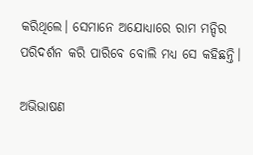କରିଥିଲେ। ସେମାନେ ଅଯୋଧ୍ୟାରେ ରାମ ମନ୍ଦିର ପରିଦର୍ଶନ କରି ପାରିବେ ବୋଲି ମଧ୍ୟ ସେ କହିଛନ୍ତି।

ଅଭିଭାଷଣ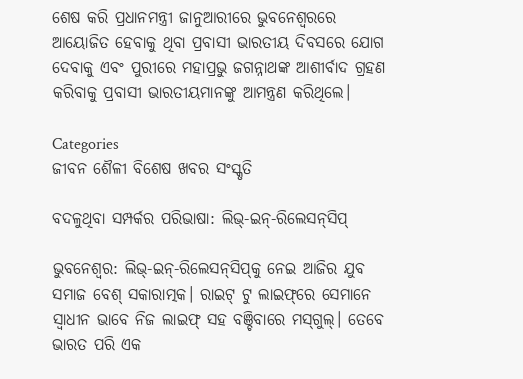ଶେଷ କରି ପ୍ରଧାନମନ୍ତ୍ରୀ ଜାନୁଆରୀରେ ଭୁବନେଶ୍ୱରରେ ଆୟୋଜିତ ହେବାକୁ ଥିବା ପ୍ରବାସୀ ଭାରତୀୟ ଦିବସରେ ଯୋଗ ଦେବାକୁ ଏବଂ ପୁରୀରେ ମହାପ୍ରଭୁ ଜଗନ୍ନାଥଙ୍କ ଆଶୀର୍ବାଦ ଗ୍ରହଣ କରିବାକୁ ପ୍ରବାସୀ ଭାରତୀୟମାନଙ୍କୁ ଆମନ୍ତ୍ରଣ କରିଥିଲେ।

Categories
ଜୀବନ ଶୈଳୀ ବିଶେଷ ଖବର ସଂସ୍କୃତି

ବଦଳୁଥିବା ସମ୍ପର୍କର ପରିଭାଷା: ଲିଭ୍‌-ଇନ୍‌-ରିଲେସନ୍‌ସିପ୍‌

ଭୁବନେଶ୍ବର: ଲିଭ୍-ଇନ୍‌-ରିଲେସନ୍‌ସିପ୍‌କୁ ନେଇ ଆଜିର ଯୁବ ସମାଜ ବେଶ୍‌ ସକାରାତ୍ମକ। ରାଇଟ୍‌ ଟୁ ଲାଇଫ୍‌ରେ ସେମାନେ ସ୍ଵାଧୀନ ଭାବେ ନିଜ ଲାଇଫ୍‌ ସହ ବଞ୍ଚିବାରେ ମସ୍‌ଗୁଲ୍‌। ତେବେ ଭାରତ ପରି ଏକ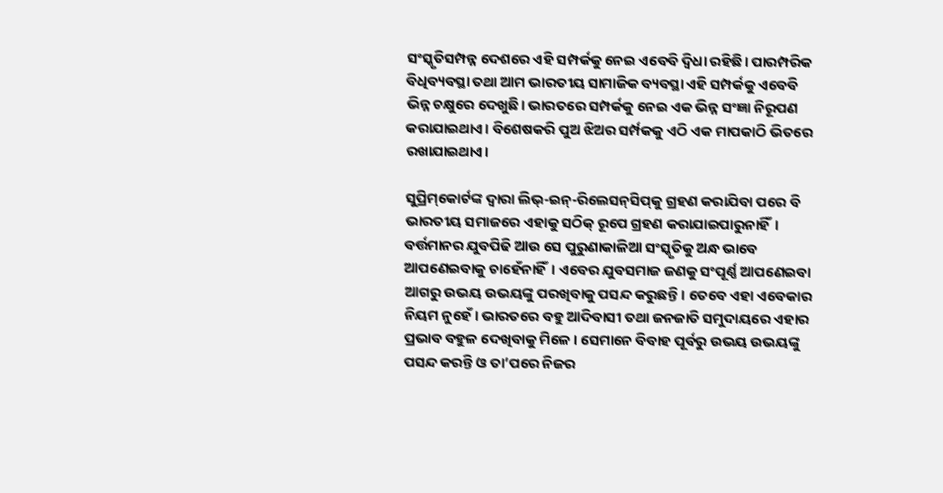ସଂସ୍କୃତିସମ୍ପନ୍ନ ଦେଶରେ ଏହି ସମ୍ପର୍କକୁ ନେଇ ଏବେବି ଦ୍ଵିଧା ରହିଛି। ପାରମ୍ପରିକ ବିଧିବ୍ୟବସ୍ଥା ତଥା ଆମ ଭାରତୀୟ ସାମାଜିକ ବ୍ୟବସ୍ଥା ଏହି ସମ୍ପର୍କକୁ ଏବେବି ଭିନ୍ନ ଚକ୍ଷୁରେ ଦେଖୁଛି। ଭାରତରେ ସମ୍ପର୍କକୁ ନେଇ ଏକ ଭିନ୍ନ ସଂଜ୍ଞା ନିରୂପଣ କରାଯାଇଥାଏ। ବିଶେଷକରି ପୁଅ ଝିଅର ସର୍ମ୍ପକକୁ ଏଠି ଏକ ମାପକାଠି ଭିତରେ ରଖାଯାଇଥାଏ।

ସୁପ୍ରିମ୍‌କୋର୍ଟଙ୍କ ଦ୍ଵାରା ଲିଭ୍-ଇନ୍‌-ରିଲେସନ୍‌ସିପ୍‌କୁ ଗ୍ରହଣ କରାଯିବା ପରେ ବି ଭାରତୀୟ ସମାଜରେ ଏହାକୁ ସଠିକ୍‌ ରୂପେ ଗ୍ରହଣ କରାଯାଇପାରୁନାହିଁ। ବର୍ତ୍ତମାନର ଯୁବପିଢି ଆଉ ସେ ପୁରୁଣାକାଳିଆ ସଂସ୍କୃତିକୁ ଅନ୍ଧ ଭାବେ ଆପଣେଇବାକୁ ଚାହେଁନାହିଁ। ଏବେର ଯୁବସମାଜ ଜଣକୁ ସଂପୂର୍ଣ୍ଣ ଆପଣେଇବା ଆଗରୁ ଉଭୟ ଉଭୟଙ୍କୁ ପରଖିବାକୁ ପସନ୍ଦ କରୁଛନ୍ତି। ତେବେ ଏହା ଏବେକାର ନିୟମ ନୁହେଁ। ଭାରତରେ ବହୁ ଆଦିବାସୀ ତଥା ଜନଜାତି ସମୁଦାୟରେ ଏହାର ପ୍ରଭାବ ବହୁଳ ଦେଖିବାକୁ ମିଳେ। ସେମାନେ ବିବାହ ପୂର୍ବରୁ ଉଭୟ ଉଭୟଙ୍କୁ ପସନ୍ଦ କରନ୍ତି ଓ ତା’ପରେ ନିଜର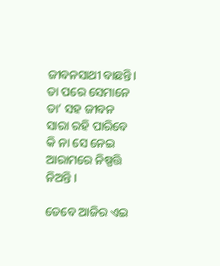ଜୀବନସାଥୀ ବାଛନ୍ତି।  ତା ପରେ ସେମାନେ ତା’ ସହ ଜୀବନ ସାରା ରହି ପାରିବେ କି ନା ସେ ନେଇ ଆରାମରେ ନିଷ୍ପତ୍ତି ନିଅନ୍ତି ।

ତେବେ ଆଜିର ଏଇ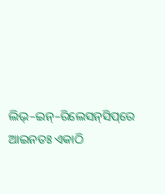ଲିଭ୍‌–ଇନ୍‌–ରିଲେସନ୍‌ସିପ୍‌ରେ ଆଇନତଃ ଏକାଠି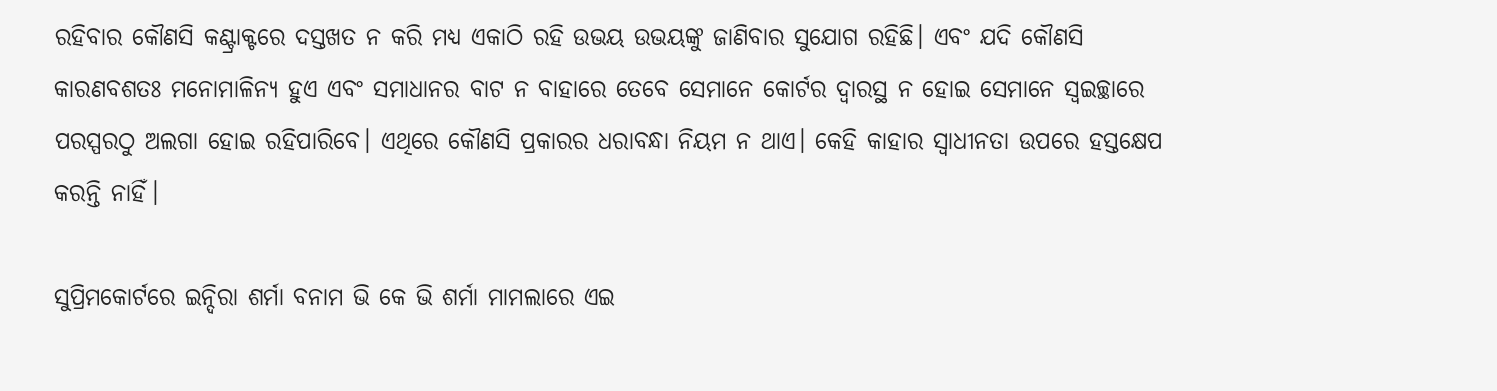ରହିବାର କୌଣସି କଣ୍ଟ୍ରାକ୍ଟରେ ଦସ୍ତଖତ ନ କରି ମଧ୍ୟ ଏକାଠି ରହି ଉଭୟ ଉଭୟଙ୍କୁ ଜାଣିବାର ସୁଯୋଗ ରହିଛି। ଏବଂ ଯଦି କୌଣସି କାରଣବଶତଃ ମନୋମାଳିନ୍ୟ ହୁଏ ଏବଂ ସମାଧାନର ବାଟ ନ ବାହାରେ ତେବେ ସେମାନେ କୋର୍ଟର ଦ୍ଵାରସ୍ଥ ନ ହୋଇ ସେମାନେ ସ୍ଵଇଚ୍ଛାରେ ପରସ୍ପରଠୁ ଅଲଗା ହୋଇ ରହିପାରିବେ। ଏଥିରେ କୌଣସି ପ୍ରକାରର ଧରାବନ୍ଧା ନିୟମ ନ ଥାଏ। କେହି କାହାର ସ୍ଵାଧୀନତା ଉପରେ ହସ୍ତକ୍ଷେପ କରନ୍ତି ନାହିଁ।

ସୁପ୍ରିମକୋର୍ଟରେ ଇନ୍ଦିରା ଶର୍ମା ବନାମ ଭି କେ ଭି ଶର୍ମା ମାମଲାରେ ଏଇ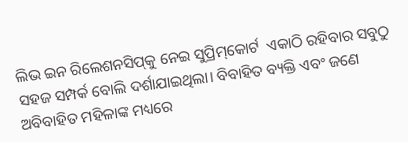ଲିଭ ଇନ ରିଲେଶନସିପ୍‌କୁ ନେଇ ସୁପ୍ରିମ୍‌କୋର୍ଟ  ଏକାଠି ରହିବାର ସବୁଠୁ ସହଜ ସମ୍ପର୍କ ବୋଲି ଦର୍ଶାଯାଇଥିଲା। ବିବାହିତ ବ୍ୟକ୍ତି ଏବଂ ଜଣେ ଅବିବାହିତ ମହିଳାଙ୍କ ମଧ୍ୟରେ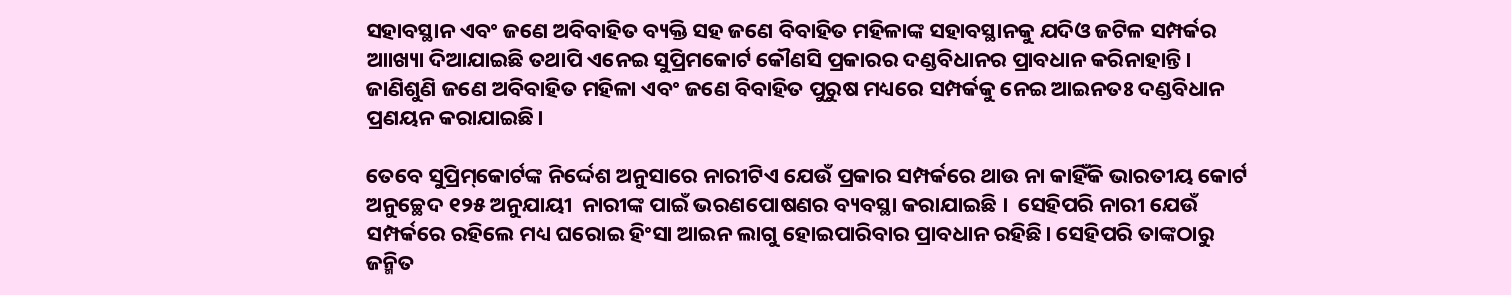ସହାବସ୍ଥାନ ଏବଂ ଜଣେ ଅବିବାହିତ ବ୍ୟକ୍ତି ସହ ଜଣେ ବିବାହିତ ମହିଳାଙ୍କ ସହାବସ୍ଥାନକୁ ଯଦିଓ ଜଟିଳ ସମ୍ପର୍କର ଆାଖ୍ୟା ଦିଆଯାଇଛି ତଥାପି ଏନେଇ ସୁପ୍ରିମକୋର୍ଟ କୌଣସି ପ୍ରକାରର ଦଣ୍ଡବିଧାନର ପ୍ରାବଧାନ କରିନାହାନ୍ତି। ଜାଣିଶୁଣି ଜଣେ ଅବିବାହିତ ମହିଳା ଏବଂ ଜଣେ ବିବାହିତ ପୁରୁଷ ମଧ୍ୟରେ ସମ୍ପର୍କକୁ ନେଇ ଆଇନତଃ ଦଣ୍ଡବିଧାନ ପ୍ରଣୟନ କରାଯାଇଛି।

ତେବେ ସୁପ୍ରିମ୍‌କୋର୍ଟଙ୍କ ନିର୍ଦ୍ଦେଶ ଅନୁସାରେ ନାରୀଟିଏ ଯେଉଁ ପ୍ରକାର ସମ୍ପର୍କରେ ଥାଉ ନା କାହିଁକି ଭାରତୀୟ କୋର୍ଟ ଅନୁଚ୍ଛେଦ ୧୨୫ ଅନୁଯାୟୀ  ନାରୀଙ୍କ ପାଇଁ ଭରଣପୋଷଣର ବ୍ୟବସ୍ଥା କରାଯାଇଛି ।  ସେହିପରି ନାରୀ ଯେଉଁ ସମ୍ପର୍କରେ ରହିଲେ ମଧ୍ୟ ଘରୋଇ ହିଂସା ଆଇନ ଲାଗୁ ହୋଇପାରିବାର ପ୍ରାବଧାନ ରହିଛି। ସେହିପରି ତାଙ୍କଠାରୁ ଜନ୍ମିତ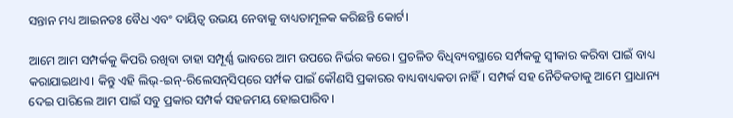ସନ୍ତାନ ମଧ୍ୟ ଆଇନତଃ ବୈଧ ଏବଂ ଦାୟିତ୍ଵ ଉଭୟ ନେବାକୁ ବାଧ୍ୟତାମୂଳକ କରିଛନ୍ତି କୋର୍ଟ।

ଆମେ ଆମ ସମ୍ପର୍କକୁ କିପରି ରଖିବା ତାହା ସମ୍ପୂର୍ଣ୍ଣ ଭାବରେ ଆମ ଉପରେ ନିର୍ଭର କରେ। ପ୍ରଚଳିତ ବିଧିବ୍ୟବସ୍ଥାରେ ସର୍ମ୍ପକକୁ ସ୍ଵୀକାର କରିବା ପାଇଁ ବାଧ୍ୟ କରାଯାଇଥାଏ। କିନ୍ତୁ ଏହି ଲିଭ୍‌-ଇନ୍‌-ରିଲେସନ୍‌ସିପ୍‌ରେ ସର୍ମ୍ପକ ପାଇଁ କୌଣସି ପ୍ରକାରର ବାଧ୍ୟବାଧ୍ୟକତା ନାହିଁ। ସମ୍ପର୍କ ସହ ନୈତିକତାକୁ ଆମେ ପ୍ରାଧାନ୍ୟ ଦେଇ ପାରିଲେ ଆମ ପାଇଁ ସବୁ ପ୍ରକାର ସମ୍ପର୍କ ସହଜମୟ ହୋଇପାରିବ।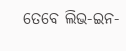ତେବେ ଲିଭ-ଇନ-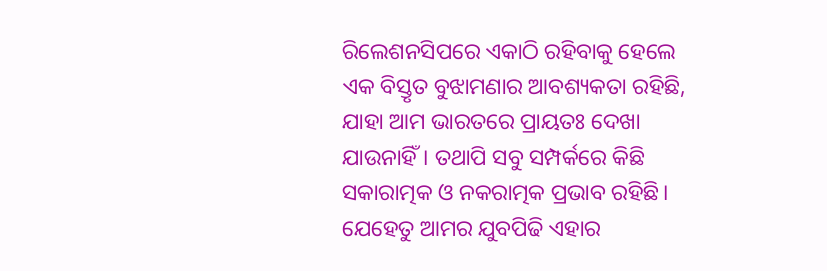ରିଲେଶନସିପରେ ଏକାଠି ରହିବାକୁ ହେଲେ ଏକ ବିସ୍ତୃତ ବୁଝାମଣାର ଆବଶ୍ୟକତା ରହିଛି, ଯାହା ଆମ ଭାରତରେ ପ୍ରାୟତଃ ଦେଖା ଯାଉନାହିଁ। ତଥାପି ସବୁ ସମ୍ପର୍କରେ କିଛି ସକାରାତ୍ମକ ଓ ନକରାତ୍ମକ ପ୍ରଭାବ ରହିଛି। ଯେହେତୁ ଆମର ଯୁବପିଢି ଏହାର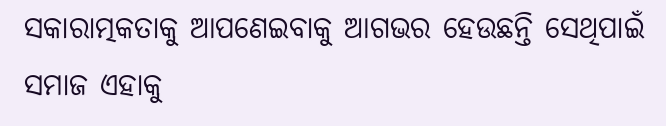ସକାରାତ୍ମକତାକୁ ଆପଣେଇବାକୁ ଆଗଭର ହେଉଛନ୍ତି ସେଥିପାଇଁ ସମାଜ ଏହାକୁ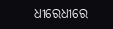ଧୀରେଧୀରେ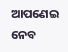ଆପଣେଇ ନେବ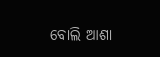ବୋଲି ଆଶା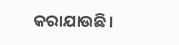କରାଯାଉଛି।